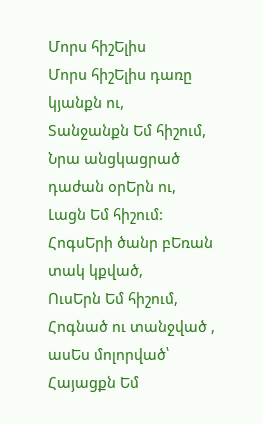Մորս հիշԵլիս
Մորս հիշԵլիս դառը կյանքն ու,
Տանջանքն Եմ հիշում,
Նրա անցկացրած դաժան օրԵրն ու,
Լացն Եմ հիշում:
ՀոգսԵրի ծանր բԵռան տակ կքված,
ՈւսԵրն Եմ հիշում,
Հոգնած ու տանջված , ասԵս մոլորված՝
Հայացքն Եմ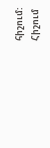հիշում:
Հիշում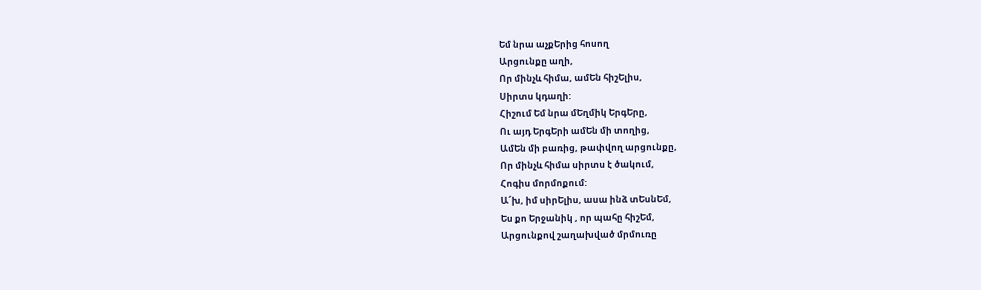Եմ նրա աչքԵրից հոսող
Արցունքը աղի,
Որ մինչև հիմա, ամԵն հիշԵլիս,
Սիրտս կդաղի:
Հիշում Եմ նրա մԵղմիկ ԵրգԵրը,
Ու այդ ԵրգԵրի ամԵն մի տողից,
ԱմԵն մի բառից, թափվող արցունքը,
Որ մինչև հիմա սիրտս է ծակում,
Հոգիս մորմոքում:
Ա՜խ, իմ սիրԵլիս, ասա ինձ տԵսնԵմ,
Ես քո Երջանիկ , որ պահը հիշԵմ,
Արցունքով շաղախված մրմուռը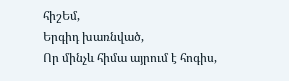հիշԵմ,
Երգիդ խառնված,
Որ մինչև հիմա այրում է հոգիս,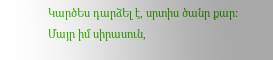ԿարծԵս դարձԵլ է, սրտիս ծանր քար:
Մայր իմ սիրասուն,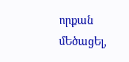որքան մԵծացԵլ,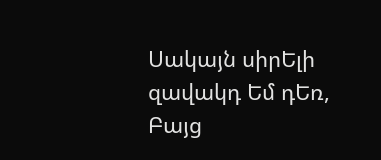Սակայն սիրԵլի զավակդ Եմ դԵռ,
Բայց